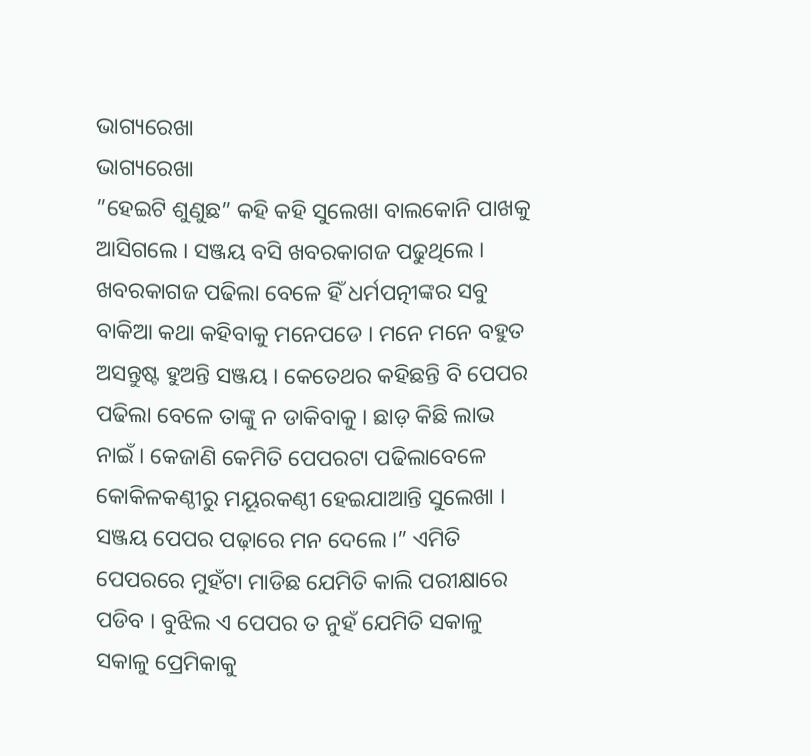ଭାଗ୍ୟରେଖା
ଭାଗ୍ୟରେଖା
”ହେଇଟି ଶୁଣୁଛ” କହି କହି ସୁଲେଖା ବାଲକୋନି ପାଖକୁ ଆସିଗଲେ । ସଞ୍ଜୟ ବସି ଖବରକାଗଜ ପଢୁଥିଲେ । ଖବରକାଗଜ ପଢିଲା ବେଳେ ହିଁ ଧର୍ମପତ୍ନୀଙ୍କର ସବୁ ବାକିଆ କଥା କହିବାକୁ ମନେପଡେ । ମନେ ମନେ ବହୁତ ଅସନ୍ତୁଷ୍ଟ ହୁଅନ୍ତି ସଞ୍ଜୟ । କେତେଥର କହିଛନ୍ତି ବି ପେପର ପଢିଲା ବେଳେ ତାଙ୍କୁ ନ ଡାକିବାକୁ । ଛାଡ଼ କିଛି ଲାଭ ନାଇଁ । କେଜାଣି କେମିତି ପେପରଟା ପଢିଲାବେଳେ କୋକିଳକଣ୍ଠୀରୁ ମୟୂରକଣ୍ଠୀ ହେଇଯାଆନ୍ତି ସୁଲେଖା । ସଞ୍ଜୟ ପେପର ପଢ଼ାରେ ମନ ଦେଲେ ।” ଏମିତି ପେପରରେ ମୁହଁଟା ମାଡିଛ ଯେମିତି କାଲି ପରୀକ୍ଷାରେ ପଡିବ । ବୁଝିଲ ଏ ପେପର ତ ନୁହଁ ଯେମିତି ସକାଳୁ ସକାଳୁ ପ୍ରେମିକାକୁ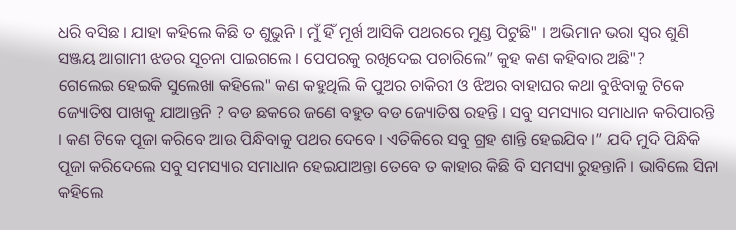ଧରି ବସିଛ । ଯାହା କହିଲେ କିଛି ତ ଶୁଭୁନି । ମୁଁ ହିଁ ମୂର୍ଖ ଆସିକି ପଥରରେ ମୁଣ୍ଡ ପିଟୁଛି" । ଅଭିମାନ ଭରା ସ୍ୱର ଶୁଣି ସଞ୍ଜୟ ଆଗାମୀ ଝଡର ସୂଚନା ପାଇଗଲେ । ପେପରକୁ ରଖିଦେଇ ପଚାରିଲେ” କୁହ କଣ କହିବାର ଅଛି"?
ଗେଲେଇ ହେଇକି ସୁଲେଖା କହିଲେ" କଣ କହୁଥିଲି କି ପୁଅର ଚାକିରୀ ଓ ଝିଅର ବାହାଘର କଥା ବୁଝିବାକୁ ଟିକେ ଜ୍ୟୋତିଷ ପାଖକୁ ଯାଆନ୍ତନି ? ବଡ ଛକରେ ଜଣେ ବହୁତ ବଡ ଜ୍ୟୋତିଷ ରହନ୍ତି । ସବୁ ସମସ୍ୟାର ସମାଧାନ କରିପାରନ୍ତି । କଣ ଟିକେ ପୂଜା କରିବେ ଆଉ ପିନ୍ଧିବାକୁ ପଥର ଦେବେ । ଏତିକିରେ ସବୁ ଗ୍ରହ ଶାନ୍ତି ହେଇଯିବ ।” ଯଦି ମୁଦି ପିନ୍ଧିକି ପୂଜା କରିଦେଲେ ସବୁ ସମସ୍ୟାର ସମାଧାନ ହେଇଯାଅନ୍ତା ତେବେ ତ କାହାର କିଛି ବି ସମସ୍ୟା ରୁହନ୍ତାନି । ଭାବିଲେ ସିନା କହିଲେ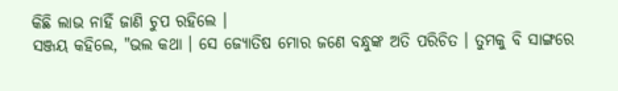କିଛି ଲାଭ ନାହିଁ ଜାଣି ଚୁପ ରହିଲେ ।
ସଞ୍ଜୟ କହିଲେ, "ଭଲ କଥା । ସେ ଜ୍ୟୋତିଷ ମୋର ଜଣେ ବନ୍ଧୁଙ୍କ ଅତି ପରିଚିତ । ତୁମକୁ ବି ସାଙ୍ଗରେ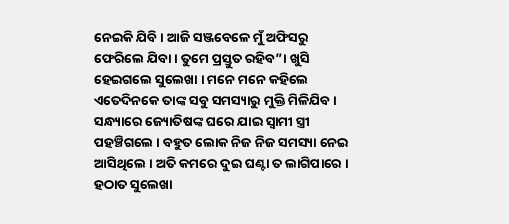ନେଇକି ଯିବି । ଆଜି ସଞ୍ଜବେଳେ ମୁଁ ଅଫିସରୁ ଫେରିଲେ ଯିବା । ତୁମେ ପ୍ରସ୍ତୁତ ରହିବ”। ଖୁସି ହେଇଗଲେ ସୁଲେଖା । ମନେ ମନେ କହିଲେ ଏତେଦିନକେ ତାଙ୍କ ସବୁ ସମସ୍ୟାରୁ ମୁକ୍ତି ମିଳିଯିବ ।
ସନ୍ଧ୍ୟାରେ ଜ୍ୟୋତିଷଙ୍କ ଘରେ ଯାଇ ସ୍ୱାମୀ ସ୍ତ୍ରୀ ପହଞ୍ଚିଗଲେ । ବହୁତ ଲୋକ ନିଜ ନିଜ ସମସ୍ୟା ନେଇ ଆସିଥିଲେ । ଅତି କମରେ ଦୁଇ ଘଣ୍ଟା ତ ଲାଗିପାରେ । ହଠାତ ସୁଲେଖା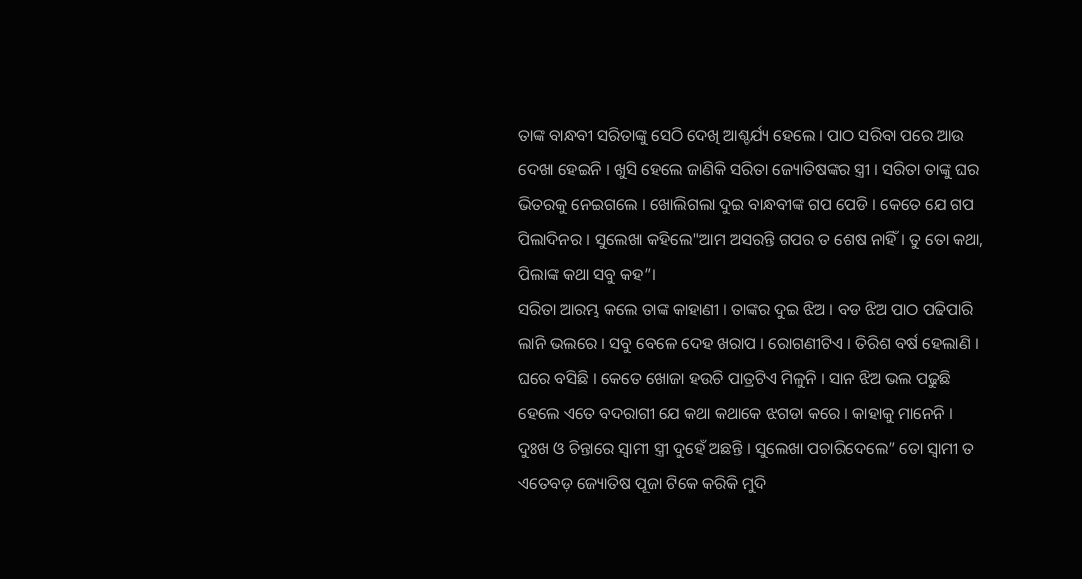ତାଙ୍କ ବାନ୍ଧବୀ ସରିତାଙ୍କୁ ସେଠି ଦେଖି ଆଶ୍ଚର୍ଯ୍ୟ ହେଲେ । ପାଠ ସରିବା ପରେ ଆଉ ଦେଖା ହେଇନି । ଖୁସି ହେଲେ ଜାଣିକି ସରିତା ଜ୍ୟୋତିଷଙ୍କର ସ୍ତ୍ରୀ । ସରିତା ତାଙ୍କୁ ଘର ଭିତରକୁ ନେଇଗଲେ । ଖୋଲିଗଲା ଦୁଇ ବାନ୍ଧବୀଙ୍କ ଗପ ପେଡି । କେତେ ଯେ ଗପ ପିଲାଦିନର । ସୁଲେଖା କହିଲେ"ଆମ ଅସରନ୍ତି ଗପର ତ ଶେଷ ନାହିଁ । ତୁ ତୋ କଥା, ପିଲାଙ୍କ କଥା ସବୁ କହ”।
ସରିତା ଆରମ୍ଭ କଲେ ତାଙ୍କ କାହାଣୀ । ତାଙ୍କର ଦୁଇ ଝିଅ । ବଡ ଝିଅ ପାଠ ପଢିପାରି
ଲାନି ଭଲରେ । ସବୁ ବେଳେ ଦେହ ଖରାପ । ରୋଗଣୀଟିଏ । ତିରିଶ ବର୍ଷ ହେଲାଣି । ଘରେ ବସିଛି । କେତେ ଖୋଜା ହଉଚି ପାତ୍ରଟିଏ ମିଳୁନି । ସାନ ଝିଅ ଭଲ ପଢୁଛି ହେଲେ ଏତେ ବଦରାଗୀ ଯେ କଥା କଥାକେ ଝଗଡା କରେ । କାହାକୁ ମାନେନି । ଦୁଃଖ ଓ ଚିନ୍ତାରେ ସ୍ୱାମୀ ସ୍ତ୍ରୀ ଦୁହେଁ ଅଛନ୍ତି । ସୁଲେଖା ପଚାରିଦେଲେ” ତୋ ସ୍ୱାମୀ ତ ଏତେବଡ଼ ଜ୍ୟୋତିଷ ପୂଜା ଟିକେ କରିକି ମୁଦି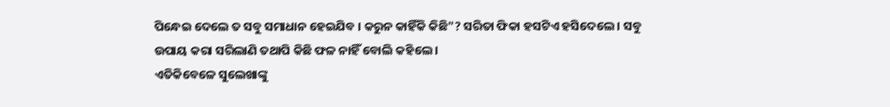ପିନ୍ଧେଇ ଦେଲେ ତ ସବୁ ସମାଧାନ ହେଇଯିବ । କରୁନ କାହିଁକି କିଛି"? ସରିତା ଫିକା ହସଟିଏ ହସିଦେଲେ । ସବୁ ଉପାୟ କରା ସରିଲାଣି ତଥାପି କିଛି ଫଳ ନାହିଁ ବୋଲି କହିଲେ ।
ଏତିକିବେଳେ ସୁଲେଖାଙ୍କୁ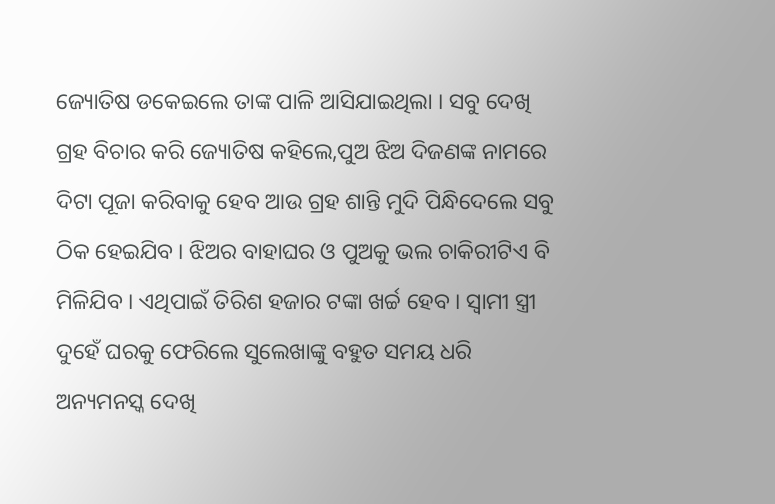ଜ୍ୟୋତିଷ ଡକେଇଲେ ତାଙ୍କ ପାଳି ଆସିଯାଇଥିଲା । ସବୁ ଦେଖି ଗ୍ରହ ବିଚାର କରି ଜ୍ୟୋତିଷ କହିଲେ,ପୁଅ ଝିଅ ଦିଜଣଙ୍କ ନାମରେ ଦିଟା ପୂଜା କରିବାକୁ ହେବ ଆଉ ଗ୍ରହ ଶାନ୍ତି ମୁଦି ପିନ୍ଧିଦେଲେ ସବୁ ଠିକ ହେଇଯିବ । ଝିଅର ବାହାଘର ଓ ପୁଅକୁ ଭଲ ଚାକିରୀଟିଏ ବି ମିଳିଯିବ । ଏଥିପାଇଁ ତିରିଶ ହଜାର ଟଙ୍କା ଖର୍ଚ୍ଚ ହେବ । ସ୍ୱାମୀ ସ୍ତ୍ରୀ ଦୁହେଁ ଘରକୁ ଫେରିଲେ ସୁଲେଖାଙ୍କୁ ବହୁତ ସମୟ ଧରି ଅନ୍ୟମନସ୍କ ଦେଖି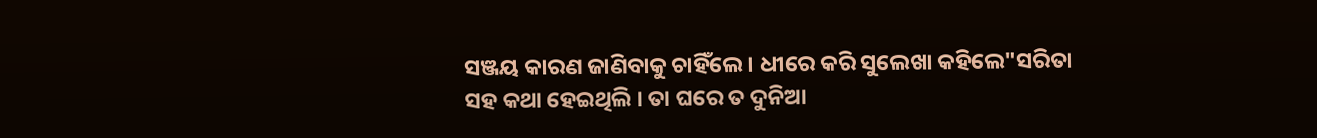ସଞ୍ଜୟ କାରଣ ଜାଣିବାକୁ ଚାହିଁଲେ । ଧୀରେ କରି ସୁଲେଖା କହିଲେ"ସରିତା ସହ କଥା ହେଇଥିଲି । ତା ଘରେ ତ ଦୁନିଆ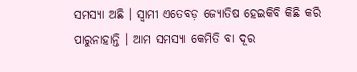ସମସ୍ୟା ଅଛି । ସ୍ୱାମୀ ଏତେବଡ଼ ଜ୍ୟୋତିଷ ହେଇକିବି କିଛି କରି ପାରୁନାହାନ୍ତି । ଆମ ସମସ୍ୟା କେମିତି ବା ଦୂର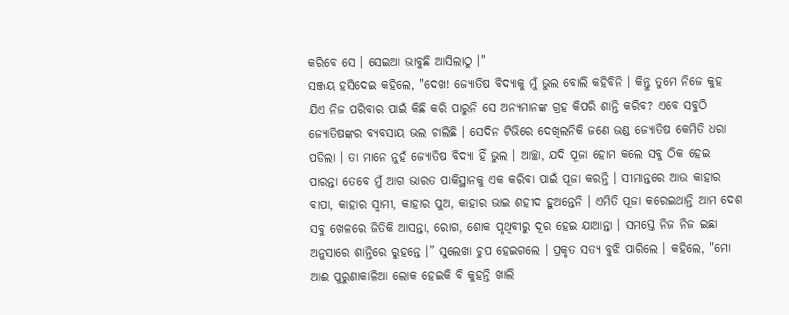କରିବେ ସେ । ସେଇଆ ଭାବୁଛି ଆସିଲାଠୁ ।"
ସଞ୍ଜୟ ହସିଦେଇ କହିଲେ, "ଦେଖ! ଜ୍ୟୋତିଷ ବିଦ୍ୟାକୁ ମୁଁ ଭୁଲ ବୋଲି କହିବିନି । କିନ୍ତୁ ତୁମେ ନିଜେ କୁହ ଯିଏ ନିଜ ପରିବାର ପାଇଁ କିଛି କରି ପାରୁନି ସେ ଅନ୍ୟମାନଙ୍କ ଗ୍ରହ କିପରି ଶାନ୍ତି କରିବ? ଏବେ ସବୁଠି ଜ୍ୟୋତିଷଙ୍କର ବ୍ୟବସାୟ ଭଲ ଚାଲିଛି । ସେଦିନ ଟିଭିରେ ଦେଖିଲନିକି ଜଣେ ଭଣ୍ଡ ଜ୍ୟୋତିଷ କେମିତି ଧରା ପଡିଲା । ତା ମାନେ ନୁହଁ ଜ୍ୟୋତିଷ ବିଦ୍ୟା ହିଁ ଭୁଲ । ଆଚ୍ଛା, ଯଦି ପୂଜା ହୋମ କଲେ ସବୁ ଠିକ ହେଇ ପାରନ୍ତା ତେବେ ମୁଁ ଆଗ ଭାରତ ପାକିସ୍ଥାନକୁ ଏକ କରିବା ପାଇଁ ପୂଜା କରନ୍ତି । ସୀମାନ୍ତରେ ଆଉ କାହାର ବାପା, କାହାର ସ୍ୱାମୀ, କାହାର ପୁଅ, କାହାର ଭାଇ ଶହୀଦ ହୁଅନ୍ତେନି । ଏମିତି ପୂଜା କରେଇଥାନ୍ତି ଆମ ଦେଶ ସବୁ ଖେଳରେ ଜିତିକି ଆସନ୍ତା, ରୋଗ, ଶୋକ ପୃଥିବୀରୁ ଦୂର ହେଇ ଯାଆନ୍ତା । ସମସ୍ତେ ନିଜ ନିଜ ଇଛା ଅନୁସାରେ ଶାନ୍ତିରେ ରୁହନ୍ତେ ।” ସୁଲେଖା ଚୁପ ହେଇଗଲେ । ପ୍ରକୃତ ସତ୍ୟ ବୁଝି ପାରିଲେ । କହିଲେ, "ମୋ ଆଈ ପୁରୁଣାକାଳିଆ ଲୋକ ହେଇକି ବି କୁହନ୍ତି ଖାଲି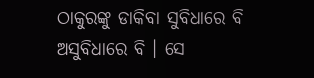ଠାକୁରଙ୍କୁ ଡାକିବା ସୁବିଧାରେ ବି ଅସୁବିଧାରେ ବି । ସେ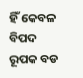ହିଁ କେବଳ ବିପଦ ରୂପକ ବଡ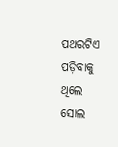ପଥରଟିଏ ପଡ଼ିବାକୁ ଥିଲେ ସୋଲ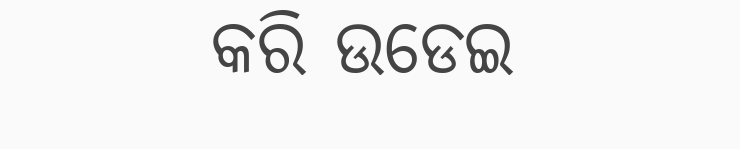କରି ଉଡେଇ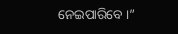ନେଇପାରିବେ ।”